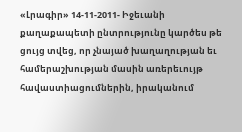«Լրագիր» 14-11-2011- Իջեւանի քաղաքապետի ընտրությունը կարծես թե ցույց տվեց, որ չնայած խաղաղության եւ համերաշխության մասին առերեւույթ հավաստիացումներին, իրականում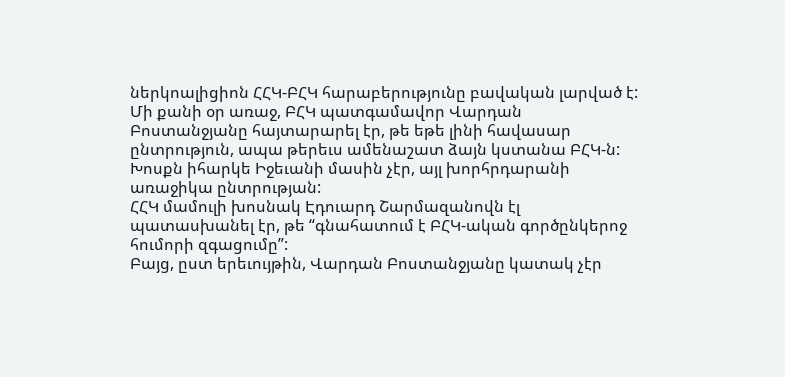ներկոալիցիոն ՀՀԿ-ԲՀԿ հարաբերությունը բավական լարված է:
Մի քանի օր առաջ, ԲՀԿ պատգամավոր Վարդան Բոստանջյանը հայտարարել էր, թե եթե լինի հավասար ընտրություն, ապա թերեւս ամենաշատ ձայն կստանա ԲՀԿ-ն: Խոսքն իհարկե Իջեւանի մասին չէր, այլ խորհրդարանի առաջիկա ընտրության:
ՀՀԿ մամուլի խոսնակ Էդուարդ Շարմազանովն էլ պատասխանել էր, թե “գնահատում է ԲՀԿ-ական գործընկերոջ հումորի զգացումը”:
Բայց, ըստ երեւույթին, Վարդան Բոստանջյանը կատակ չէր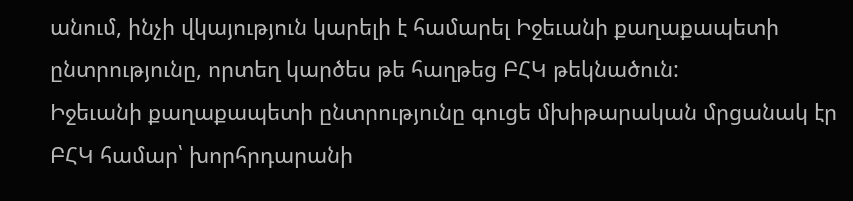անում, ինչի վկայություն կարելի է համարել Իջեւանի քաղաքապետի ընտրությունը, որտեղ կարծես թե հաղթեց ԲՀԿ թեկնածուն:
Իջեւանի քաղաքապետի ընտրությունը գուցե մխիթարական մրցանակ էր ԲՀԿ համար՝ խորհրդարանի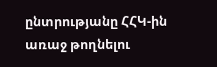ընտրությանը ՀՀԿ-ին առաջ թողնելու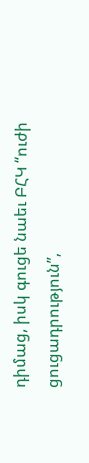դիմաց, իսկ գուցե նաեւ ԲՀԿ “ուժի ցուցադրություն”,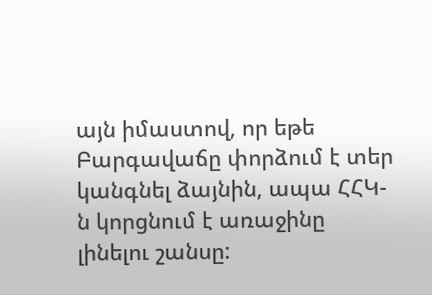այն իմաստով, որ եթե Բարգավաճը փորձում է տեր կանգնել ձայնին, ապա ՀՀԿ-ն կորցնում է առաջինը լինելու շանսը: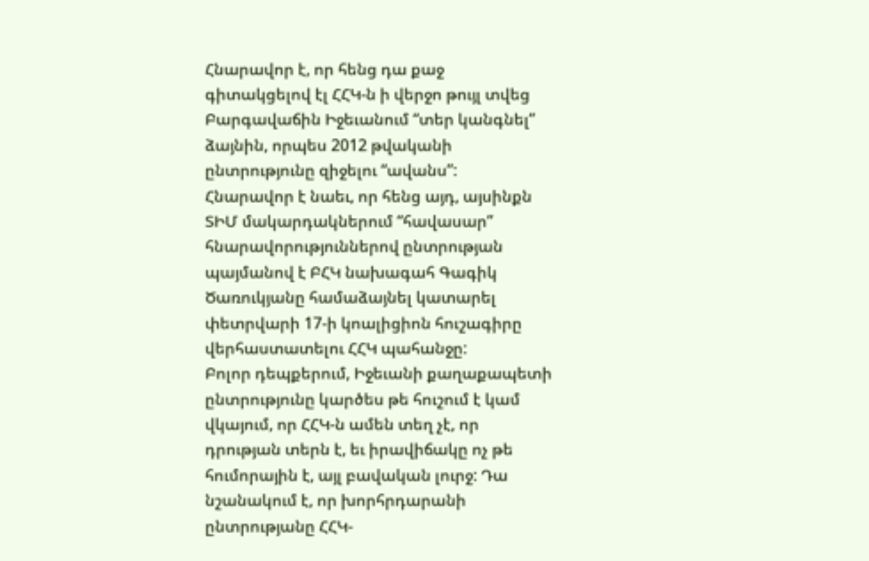Հնարավոր է, որ հենց դա քաջ գիտակցելով էլ ՀՀԿ-ն ի վերջո թույլ տվեց Բարգավաճին Իջեւանում “տեր կանգնել” ձայնին, որպես 2012 թվականի ընտրությունը զիջելու “ավանս”:
Հնարավոր է նաեւ, որ հենց այդ, այսինքն ՏԻՄ մակարդակներում “հավասար” հնարավորություններով ընտրության պայմանով է ԲՀԿ նախագահ Գագիկ Ծառուկյանը համաձայնել կատարել փետրվարի 17-ի կոալիցիոն հուշագիրը վերհաստատելու ՀՀԿ պահանջը:
Բոլոր դեպքերում, Իջեւանի քաղաքապետի ընտրությունը կարծես թե հուշում է կամ վկայում, որ ՀՀԿ-ն ամեն տեղ չէ, որ դրության տերն է, եւ իրավիճակը ոչ թե հումորային է, այլ բավական լուրջ: Դա նշանակում է, որ խորհրդարանի ընտրությանը ՀՀԿ-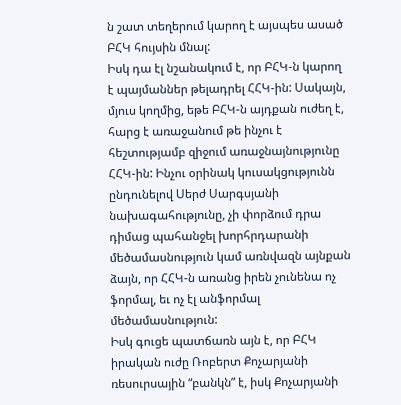ն շատ տեղերում կարող է այսպես ասած ԲՀԿ հույսին մնալ:
Իսկ դա էլ նշանակում է, որ ԲՀԿ-ն կարող է պայմաններ թելադրել ՀՀԿ-ին: Սակայն, մյուս կողմից, եթե ԲՀԿ-ն այդքան ուժեղ է, հարց է առաջանում թե ինչու է հեշտությամբ զիջում առաջնայնությունը ՀՀԿ-ին: Ինչու օրինակ կուսակցությունն ընդունելով Սերժ Սարգսյանի նախագահությունը, չի փորձում դրա դիմաց պահանջել խորհրդարանի մեծամասնություն կամ առնվազն այնքան ձայն, որ ՀՀԿ-ն առանց իրեն չունենա ոչ ֆորմալ, եւ ոչ էլ անֆորմալ մեծամասնություն:
Իսկ գուցե պատճառն այն է, որ ԲՀԿ իրական ուժը Ռոբերտ Քոչարյանի ռեսուրսային “բանկն” է, իսկ Քոչարյանի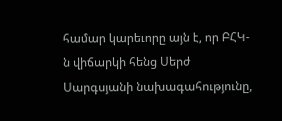համար կարեւորը այն է, որ ԲՀԿ-ն վիճարկի հենց Սերժ Սարգսյանի նախագահությունը,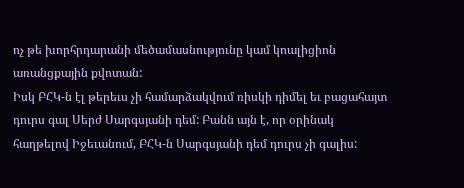ոչ թե խորհրդարանի մեծամասնությունը կամ կոալիցիոն առանցքային քվոտան:
Իսկ ԲՀԿ-ն էլ թերեւս չի համարձակվում ռիսկի դիմել եւ բացահայտ դուրս գալ Սերժ Սարգսյանի դեմ: Բանն այն է, որ օրինակ հաղթելով Իջեւանում, ԲՀԿ-ն Սարգսյանի դեմ դուրս չի գալիս: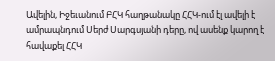Ավելին, Իջեւանում ԲՀԿ հաղթանակը ՀՀԿ-ում էլ ավելի է ամրապնդում Սերժ Սարգսյանի դերը, ով ասենք կարող է հավաքել ՀՀԿ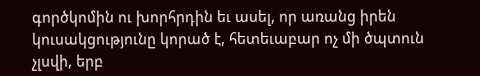գործկոմին ու խորհրդին եւ ասել, որ առանց իրեն կուսակցությունը կորած է, հետեւաբար ոչ մի ծպտուն չլսվի, երբ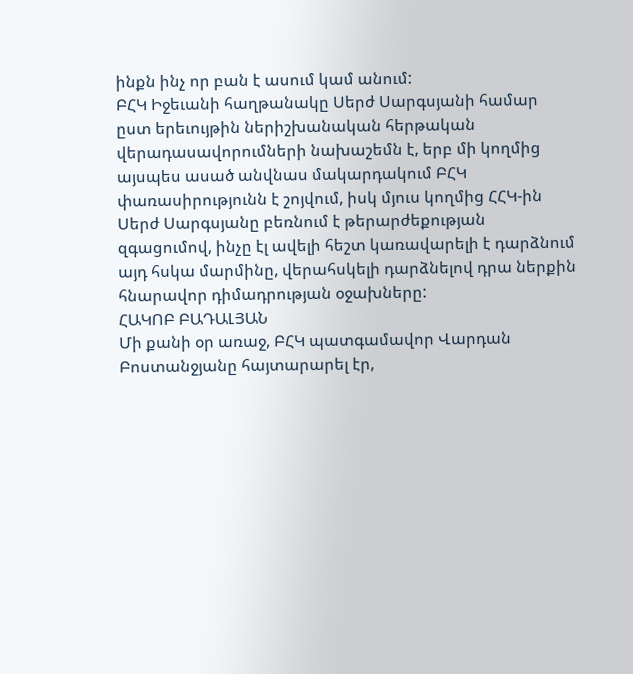ինքն ինչ որ բան է ասում կամ անում:
ԲՀԿ Իջեւանի հաղթանակը Սերժ Սարգսյանի համար ըստ երեւույթին ներիշխանական հերթական վերադասավորումների նախաշեմն է, երբ մի կողմից այսպես ասած անվնաս մակարդակում ԲՀԿ փառասիրությունն է շոյվում, իսկ մյուս կողմից ՀՀԿ-ին Սերժ Սարգսյանը բեռնում է թերարժեքության զգացումով, ինչը էլ ավելի հեշտ կառավարելի է դարձնում այդ հսկա մարմինը, վերահսկելի դարձնելով դրա ներքին հնարավոր դիմադրության օջախները:
ՀԱԿՈԲ ԲԱԴԱԼՅԱՆ
Մի քանի օր առաջ, ԲՀԿ պատգամավոր Վարդան Բոստանջյանը հայտարարել էր,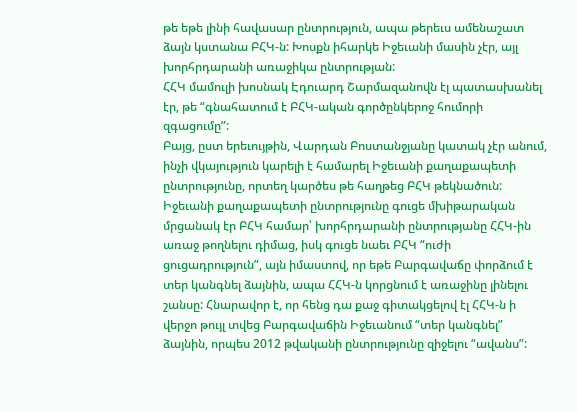թե եթե լինի հավասար ընտրություն, ապա թերեւս ամենաշատ ձայն կստանա ԲՀԿ-ն: Խոսքն իհարկե Իջեւանի մասին չէր, այլ խորհրդարանի առաջիկա ընտրության:
ՀՀԿ մամուլի խոսնակ Էդուարդ Շարմազանովն էլ պատասխանել էր, թե “գնահատում է ԲՀԿ-ական գործընկերոջ հումորի զգացումը”:
Բայց, ըստ երեւույթին, Վարդան Բոստանջյանը կատակ չէր անում, ինչի վկայություն կարելի է համարել Իջեւանի քաղաքապետի ընտրությունը, որտեղ կարծես թե հաղթեց ԲՀԿ թեկնածուն:
Իջեւանի քաղաքապետի ընտրությունը գուցե մխիթարական մրցանակ էր ԲՀԿ համար՝ խորհրդարանի ընտրությանը ՀՀԿ-ին առաջ թողնելու դիմաց, իսկ գուցե նաեւ ԲՀԿ “ուժի ցուցադրություն”, այն իմաստով, որ եթե Բարգավաճը փորձում է տեր կանգնել ձայնին, ապա ՀՀԿ-ն կորցնում է առաջինը լինելու շանսը: Հնարավոր է, որ հենց դա քաջ գիտակցելով էլ ՀՀԿ-ն ի վերջո թույլ տվեց Բարգավաճին Իջեւանում “տեր կանգնել” ձայնին, որպես 2012 թվականի ընտրությունը զիջելու “ավանս”: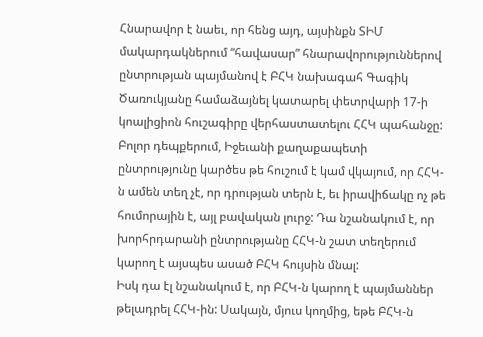Հնարավոր է նաեւ, որ հենց այդ, այսինքն ՏԻՄ մակարդակներում “հավասար” հնարավորություններով ընտրության պայմանով է ԲՀԿ նախագահ Գագիկ Ծառուկյանը համաձայնել կատարել փետրվարի 17-ի կոալիցիոն հուշագիրը վերհաստատելու ՀՀԿ պահանջը:
Բոլոր դեպքերում, Իջեւանի քաղաքապետի ընտրությունը կարծես թե հուշում է կամ վկայում, որ ՀՀԿ-ն ամեն տեղ չէ, որ դրության տերն է, եւ իրավիճակը ոչ թե հումորային է, այլ բավական լուրջ: Դա նշանակում է, որ խորհրդարանի ընտրությանը ՀՀԿ-ն շատ տեղերում կարող է այսպես ասած ԲՀԿ հույսին մնալ:
Իսկ դա էլ նշանակում է, որ ԲՀԿ-ն կարող է պայմաններ թելադրել ՀՀԿ-ին: Սակայն, մյուս կողմից, եթե ԲՀԿ-ն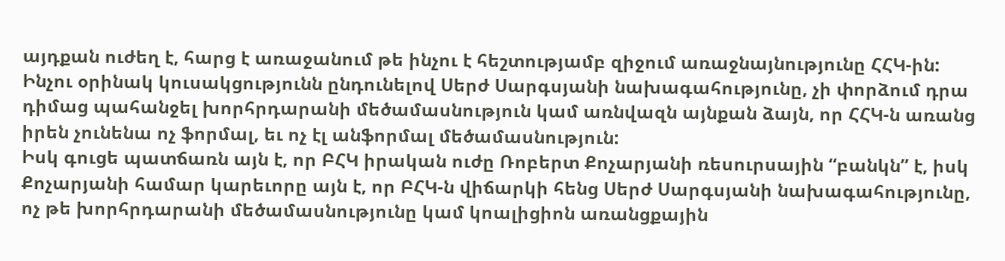այդքան ուժեղ է, հարց է առաջանում թե ինչու է հեշտությամբ զիջում առաջնայնությունը ՀՀԿ-ին: Ինչու օրինակ կուսակցությունն ընդունելով Սերժ Սարգսյանի նախագահությունը, չի փորձում դրա դիմաց պահանջել խորհրդարանի մեծամասնություն կամ առնվազն այնքան ձայն, որ ՀՀԿ-ն առանց իրեն չունենա ոչ ֆորմալ, եւ ոչ էլ անֆորմալ մեծամասնություն:
Իսկ գուցե պատճառն այն է, որ ԲՀԿ իրական ուժը Ռոբերտ Քոչարյանի ռեսուրսային “բանկն” է, իսկ Քոչարյանի համար կարեւորը այն է, որ ԲՀԿ-ն վիճարկի հենց Սերժ Սարգսյանի նախագահությունը, ոչ թե խորհրդարանի մեծամասնությունը կամ կոալիցիոն առանցքային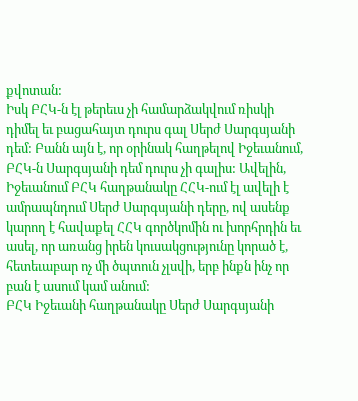քվոտան:
Իսկ ԲՀԿ-ն էլ թերեւս չի համարձակվում ռիսկի դիմել եւ բացահայտ դուրս գալ Սերժ Սարգսյանի դեմ: Բանն այն է, որ օրինակ հաղթելով Իջեւանում, ԲՀԿ-ն Սարգսյանի դեմ դուրս չի գալիս: Ավելին, Իջեւանում ԲՀԿ հաղթանակը ՀՀԿ-ում էլ ավելի է ամրապնդում Սերժ Սարգսյանի դերը, ով ասենք կարող է հավաքել ՀՀԿ գործկոմին ու խորհրդին եւ ասել, որ առանց իրեն կուսակցությունը կորած է, հետեւաբար ոչ մի ծպտուն չլսվի, երբ ինքն ինչ որ բան է ասում կամ անում:
ԲՀԿ Իջեւանի հաղթանակը Սերժ Սարգսյանի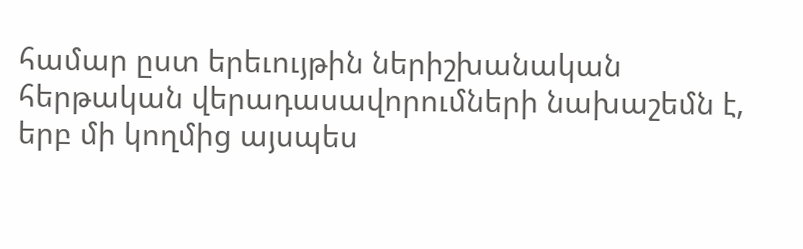համար ըստ երեւույթին ներիշխանական հերթական վերադասավորումների նախաշեմն է, երբ մի կողմից այսպես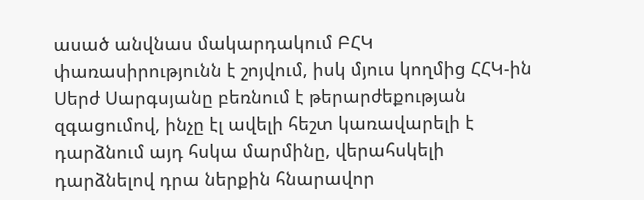ասած անվնաս մակարդակում ԲՀԿ փառասիրությունն է շոյվում, իսկ մյուս կողմից ՀՀԿ-ին Սերժ Սարգսյանը բեռնում է թերարժեքության զգացումով, ինչը էլ ավելի հեշտ կառավարելի է դարձնում այդ հսկա մարմինը, վերահսկելի դարձնելով դրա ներքին հնարավոր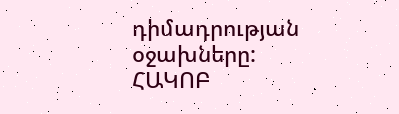դիմադրության օջախները:
ՀԱԿՈԲ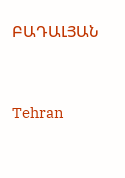ԲԱԴԱԼՅԱՆ


Tehran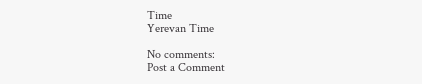Time
Yerevan Time

No comments:
Post a Comment